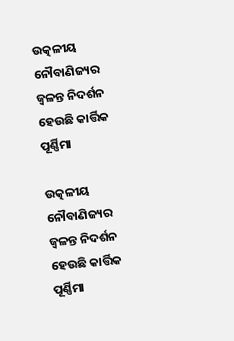ଉତ୍କଳୀୟ ନୌବାଣିଜ୍ୟର ଜ୍ୱଳନ୍ତ ନିଦର୍ଶନ ହେଉଛି କାର୍ତ୍ତିକ ପୂର୍ଣ୍ଣିମା

ଉତ୍କଳୀୟ ନୌବାଣିଜ୍ୟର ଜ୍ୱଳନ୍ତ ନିଦର୍ଶନ ହେଉଛି କାର୍ତ୍ତିକ ପୂର୍ଣ୍ଣିମା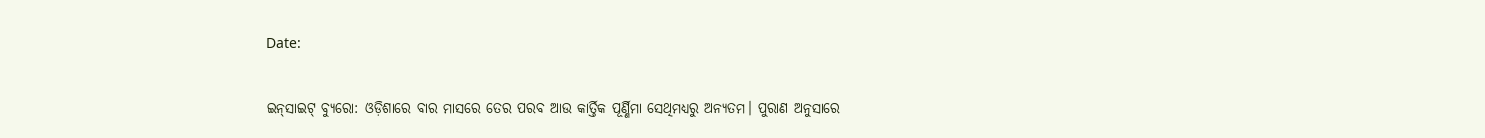Date:

ଇନ୍‌ସାଇଟ୍‌ ବ୍ୟୁରୋ: ଓଡ଼ିଶାରେ ବାର ମାସରେ ତେର ପରବ ଆଉ କାର୍ତ୍ତିକ ପୂର୍ଣ୍ଣିମା ସେଥିମଧ୍ୟରୁ ଅନ୍ୟତମ। ପୁରାଣ ଅନୁସାରେ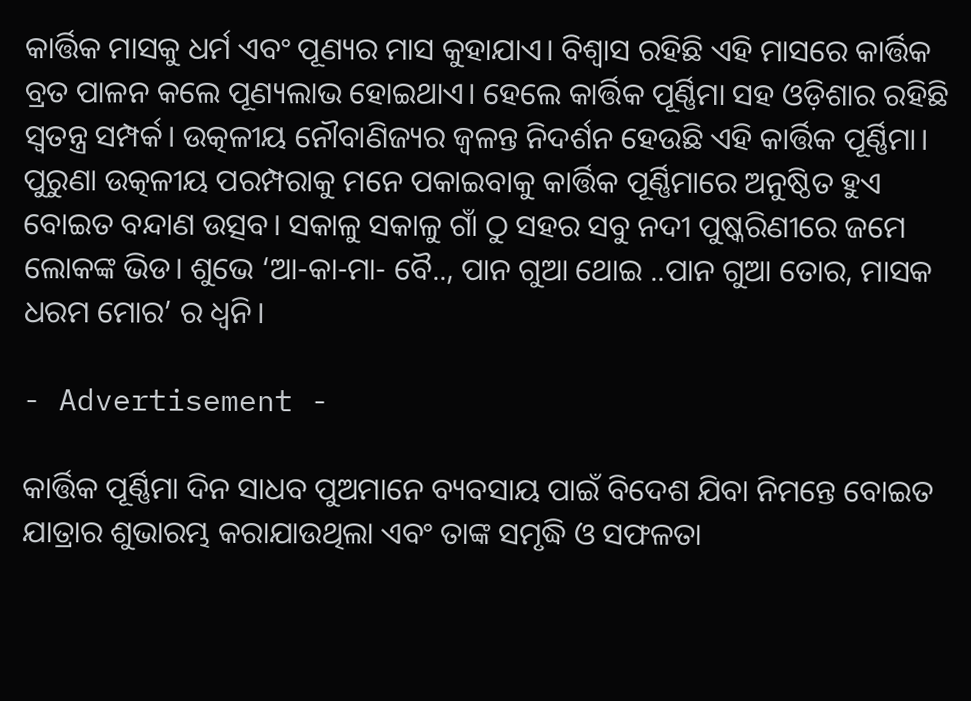କାର୍ତ୍ତିକ ମାସକୁ ଧର୍ମ ଏବଂ ପୂଣ୍ୟର ମାସ କୁହାଯାଏ। ବିଶ୍ୱାସ ରହିଛି ଏହି ମାସରେ କାର୍ତ୍ତିକ ବ୍ରତ ପାଳନ କଲେ ପୂଣ୍ୟଲାଭ ହୋଇଥାଏ। ହେଲେ କାର୍ତ୍ତିକ ପୂର୍ଣ୍ଣିମା ସହ ଓଡ଼ିଶାର ରହିଛି ସ୍ବତନ୍ତ୍ର ସମ୍ପର୍କ। ଉତ୍କଳୀୟ ନୌବାଣିଜ୍ୟର ଜ୍ୱଳନ୍ତ ନିଦର୍ଶନ ହେଉଛି ଏହି କାର୍ତ୍ତିକ ପୂର୍ଣ୍ଣିମା। ପୁରୁଣା ଉତ୍କଳୀୟ ପରମ୍ପରାକୁ ମନେ ପକାଇବାକୁ କାର୍ତ୍ତିକ ପୂର୍ଣ୍ଣିମାରେ ଅନୁଷ୍ଠିତ ହୁଏ ବୋଇତ ବନ୍ଦାଣ ଉତ୍ସବ। ସକାଳୁ ସକାଳୁ ଗାଁ ଠୁ ସହର ସବୁ ନଦୀ ପୁଷ୍କରିଣୀରେ ଜମେ ଲୋକଙ୍କ ଭିଡ। ଶୁଭେ ‘ଆ-କା-ମା- ବୈ.., ପାନ ଗୁଆ ଥୋଇ ..ପାନ ଗୁଆ ତୋର, ମାସକ ଧରମ ମୋର’ ର ଧ୍ବନି।

- Advertisement -

କାର୍ତ୍ତିକ ପୂର୍ଣ୍ଣିମା ଦିନ ସାଧବ ପୁଅମାନେ ବ୍ୟବସାୟ ପାଇଁ ବିଦେଶ ଯିବା ନିମନ୍ତେ ବୋଇତ ଯାତ୍ରାର ଶୁଭାରମ୍ଭ କରାଯାଉଥିଲା ଏବଂ ତାଙ୍କ ସମୃଦ୍ଧି ଓ ସଫଳତା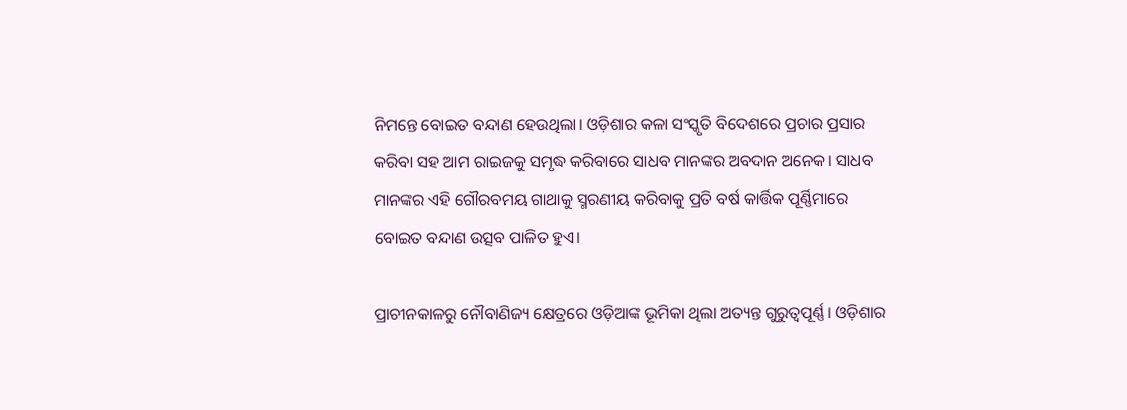ନିମନ୍ତେ ବୋଇତ ବନ୍ଦାଣ ହେଉଥିଲା। ଓଡ଼ିଶାର କଳା ସଂସ୍କୃତି ବିଦେଶରେ ପ୍ରଚାର ପ୍ରସାର କରିବା ସହ ଆମ ରାଇଜକୁ ସମୃଦ୍ଧ କରିବାରେ ସାଧବ ମାନଙ୍କର ଅବଦାନ ଅନେକ। ସାଧବ ମାନଙ୍କର ଏହି ଗୌରବମୟ ଗାଥାକୁ ସ୍ମରଣୀୟ କରିବାକୁ ପ୍ରତି ବର୍ଷ କାର୍ତ୍ତିକ ପୂର୍ଣ୍ଣିମାରେ ବୋଇତ ବନ୍ଦାଣ ଉତ୍ସବ ପାଳିତ ହୁଏ।

ପ୍ରାଚୀନକାଳରୁ ନୌବାଣିଜ୍ୟ କ୍ଷେତ୍ରରେ ଓଡ଼ିଆଙ୍କ ଭୂମିକା ଥିଲା ଅତ୍ୟନ୍ତ ଗୁରୁତ୍ୱପୂର୍ଣ୍ଣ। ଓଡ଼ିଶାର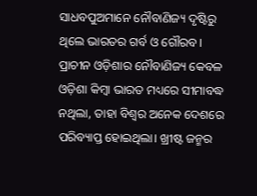ସାଧବପୁଅମାନେ ନୌବାଣିଜ୍ୟ ଦୃଷ୍ଟିରୁ ଥିଲେ ଭାରତର ଗର୍ବ ଓ ଗୌରବ। ପ୍ରାଚୀନ ଓଡ଼ିଶାର ନୌବାଣିଜ୍ୟ କେବଳ ଓଡ଼ିଶା କିମ୍ବା ଭାରତ ମଧ୍ୟରେ ସୀମାବଦ୍ଧ ନଥିଲା, ତାହା ବିଶ୍ୱର ଅନେକ ଦେଶରେ ପରିବ୍ୟାପ୍ତ ହୋଇଥିଲା। ଖ୍ରୀଷ୍ଟ ଜନ୍ମର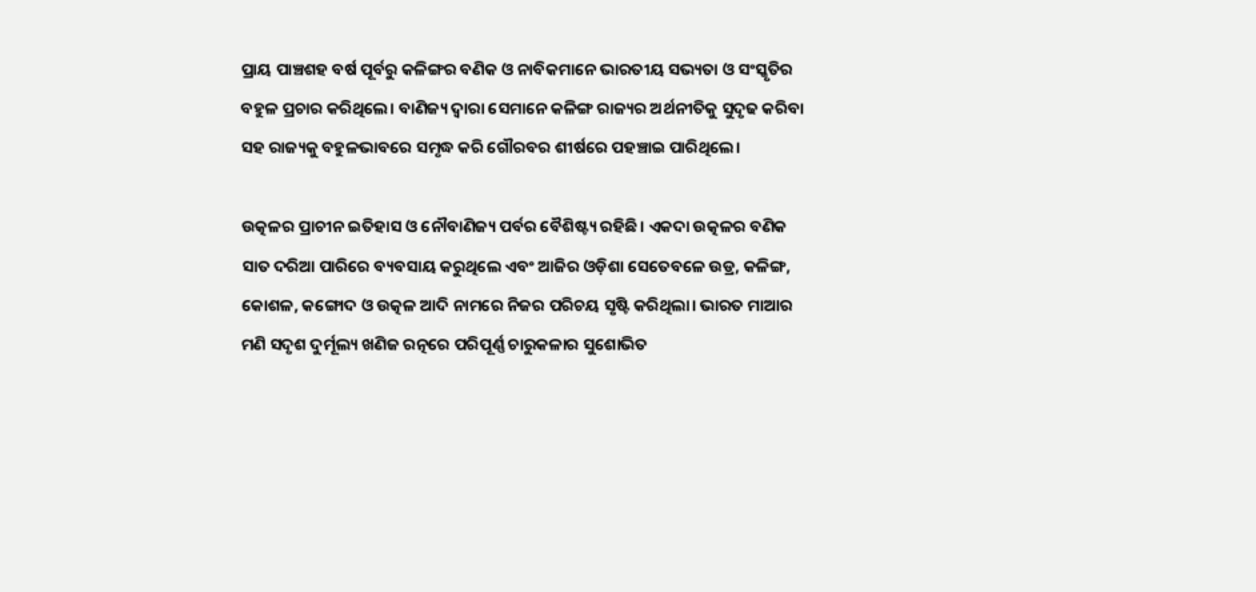ପ୍ରାୟ ପାଞ୍ଚଶହ ବର୍ଷ ପୂର୍ବରୁ କଳିଙ୍ଗର ବଣିକ ଓ ନାବିକମାନେ ଭାରତୀୟ ସଭ୍ୟତା ଓ ସଂସ୍କୃତିର ବହୁଳ ପ୍ରଚାର କରିଥିଲେ। ବାଣିଜ୍ୟ ଦ୍ୱାରା ସେମାନେ କଳିଙ୍ଗ ରାଜ୍ୟର ଅର୍ଥନୀତିକୁ ସୁଦୃଢ କରିବା ସହ ରାଜ୍ୟକୁ ବହୁଳଭାବରେ ସମୃଦ୍ଧ କରି ଗୌରବର ଶୀର୍ଷରେ ପହଞ୍ଚାଇ ପାରିଥିଲେ।

ଉତ୍କଳର ପ୍ରାଚୀନ ଇତିହାସ ଓ ନୌବାଣିଜ୍ୟ ପର୍ବର ବୈଶିଷ୍ଟ୍ୟ ରହିଛି। ଏକଦା ଉତ୍କଳର ବଣିକ ସାତ ଦରିଆ ପାରିରେ ବ୍ୟବସାୟ କରୁଥିଲେ ଏବଂ ଆଜିର ଓଡ଼ିଶା ସେତେବଳେ ଉଡ୍ର, କଳିଙ୍ଗ, କୋଶଳ, କଙ୍ଗୋଦ ଓ ଉତ୍କଳ ଆଦି ନାମରେ ନିଜର ପରିଚୟ ସୃଷ୍ଟି କରିଥିଲା। ଭାରତ ମାଆର ମଣି ସଦୃଶ ଦୁର୍ମୂଲ୍ୟ ଖଣିଜ ରତ୍ନରେ ପରିପୂର୍ଣ୍ଣ ଚାରୁକଳାର ସୁଶୋଭିତ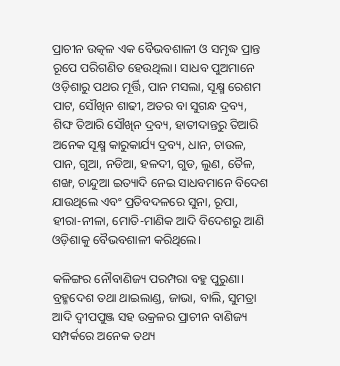ପ୍ରାଚୀନ ଉତ୍କଳ ଏକ ବୈଭବଶାଳୀ ଓ ସମୃଦ୍ଧ ପ୍ରାନ୍ତ ରୂପେ ପରିଗଣିତ ହେଉଥିଲା। ସାଧବ ପୁଅମାନେ ଓଡ଼ିଶାରୁ ପଥର ମୂର୍ତ୍ତି, ପାନ ମସଲା, ସୂକ୍ଷ୍ମ ରେଶମ ପାଟ, ସୌଖିନ ଶାଢୀ, ଅତର ବା ସୁଗନ୍ଧ ଦ୍ରବ୍ୟ, ଶିଙ୍ଘ ତିଆରି ସୌଖିନ ଦ୍ରବ୍ୟ, ହାତୀଦାନ୍ତରୁ ତିଆରି ଅନେକ ସୂକ୍ଷ୍ମ କାରୁକାର୍ଯ୍ୟ ଦ୍ରବ୍ୟ, ଧାନ, ଚାଉଳ, ପାନ, ଗୁଆ, ନଡିଆ, ହଳଦୀ, ଗୁଡ, ଲୁଣ, ତୈଳ, ଶଙ୍ଖ, ଚାନ୍ଦୁଆ ଇତ୍ୟାଦି ନେଇ ସାଧବମାନେ ବିଦେଶ ଯାଉଥିଲେ ଏବଂ ପ୍ରତିବଦଳରେ ସୁନା, ରୂପା, ହୀରା-ନୀଳା, ମୋତି-ମାଣିକ ଆଦି ବିଦେଶରୁ ଆଣି ଓଡ଼ିଶାକୁ ବୈଭବଶାଳୀ କରିଥିଲେ।

କଳିଙ୍ଗର ନୌବାଣିଜ୍ୟ ପରମ୍ପରା ବହୁ ପୁରୁଣା। ବ୍ରହ୍ମଦେଶ ତଥା ଥାଇଲାଣ୍ଡ, ଜାଭା, ବାଲି, ସୁମତ୍ରା ଆଦି ଦ୍ୱୀପପୁଞ୍ଜ ସହ ଉକ୍ରଳର ପ୍ରାଚୀନ ବାଣିଜ୍ୟ ସମ୍ପର୍କରେ ଅନେକ ତଥ୍ୟ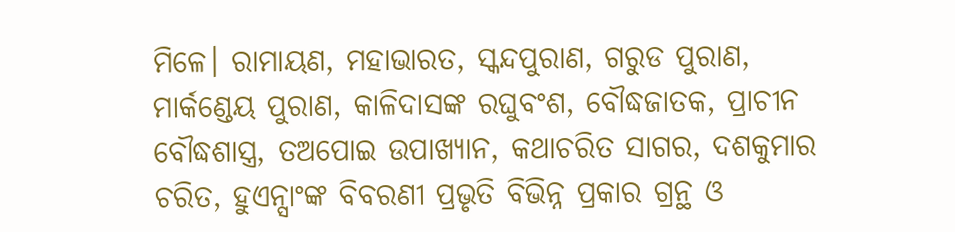ମିଳେ। ରାମାୟଣ, ମହାଭାରତ, ସ୍କନ୍ଦପୁରାଣ, ଗରୁଡ ପୁରାଣ, ମାର୍କଣ୍ଡେୟ ପୁରାଣ, କାଳିଦାସଙ୍କ ରଘୁବଂଶ, ବୌଦ୍ଧଜାତକ, ପ୍ରାଚୀନ ବୌଦ୍ଧଶାସ୍ତ୍ର, ତଅପୋଇ ଉପାଖ୍ୟାନ, କଥାଚରିତ ସାଗର, ଦଶକୁମାର ଚରିତ, ହୁଏନ୍ସାଂଙ୍କ ବିବରଣୀ ପ୍ରଭୃତି ବିଭିନ୍ନ ପ୍ରକାର ଗ୍ରନ୍ଥ ଓ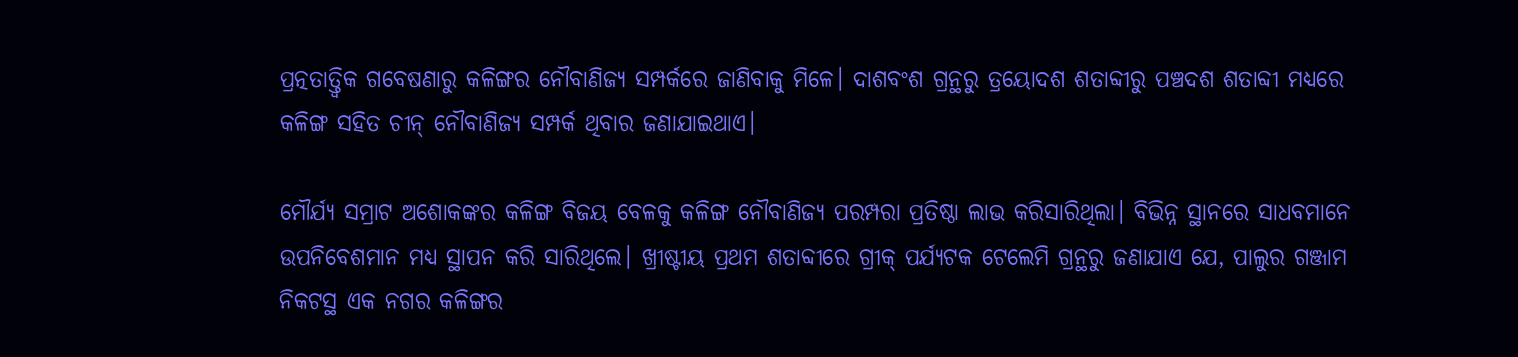ପ୍ରତ୍ନତାତ୍ତ୍ୱିକ ଗବେଷଣାରୁ କଳିଙ୍ଗର ନୌବାଣିଜ୍ୟ ସମ୍ପର୍କରେ ଜାଣିବାକୁ ମିଳେ। ଦାଶବଂଶ ଗ୍ରନ୍ଥରୁ ତ୍ରୟୋଦଶ ଶତାବ୍ଦୀରୁ ପଞ୍ଚଦଶ ଶତାବ୍ଦୀ ମଧ୍ୟରେ କଳିଙ୍ଗ ସହିତ ଚୀନ୍ ନୌବାଣିଜ୍ୟ ସମ୍ପର୍କ ଥିବାର ଜଣାଯାଇଥାଏ।

ମୌର୍ଯ୍ୟ ସମ୍ରାଟ ଅଶୋକଙ୍କର କଳିଙ୍ଗ ବିଜୟ ବେଳକୁ କଳିଙ୍ଗ ନୌବାଣିଜ୍ୟ ପରମ୍ପରା ପ୍ରତିଷ୍ଠା ଲାଭ କରିସାରିଥିଲା। ବିଭିନ୍ନ ସ୍ଥାନରେ ସାଧବମାନେ ଉପନିବେଶମାନ ମଧ୍ୟ ସ୍ଥାପନ କରି ସାରିଥିଲେ। ଖ୍ରୀଷ୍ଟୀୟ ପ୍ରଥମ ଶତାବ୍ଦୀରେ ଗ୍ରୀକ୍ ପର୍ଯ୍ୟଟକ ଟେଲେମି ଗ୍ରନ୍ଥରୁ ଜଣାଯାଏ ଯେ, ପାଲୁର ଗଞ୍ଜାମ ନିକଟସ୍ଥ ଏକ ନଗର କଳିଙ୍ଗର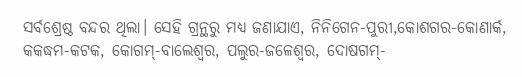ସର୍ବଶ୍ରେଷ୍ଠ ବନ୍ଦର ଥିଲା। ସେହି ଗ୍ରନ୍ଥରୁ ମଧ୍ୟ ଜଣାଯାଏ, ନିନିଗେନ-ପୁରୀ,କୋଶଗର-କୋଣାର୍କ, କକଦ୍ଧମ-କଟକ, କୋଗମ୍-ବାଲେଶ୍ୱର, ପଲୁର-ଜଳେଶ୍ୱର, ଦୋଷଗମ୍-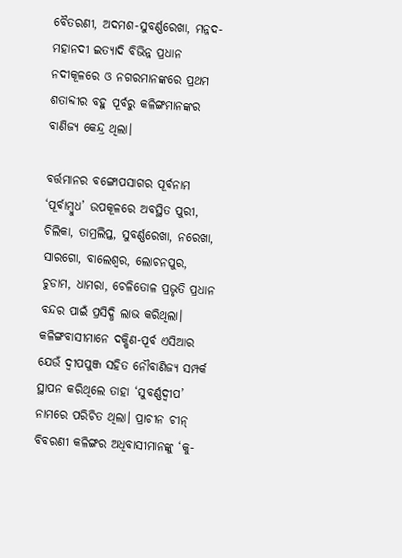ବୈତରଣୀ, ଅଦମଶ-ସୁବର୍ଣ୍ଣରେଖା, ମନ୍ନଦ-ମହାନଦୀ ଇତ୍ୟାଦି ବିଭିନ୍ନ ପ୍ରଧାନ ନଦୀକୂଳରେ ଓ ନଗରମାନଙ୍କରେ ପ୍ରଥମ ଶତାବ୍ଦୀର ବହୁ ପୂର୍ବରୁ କଳିଙ୍ଗମାନଙ୍କର ବାଣିଜ୍ୟ କେନ୍ଦ୍ର ଥିଲା।

ବର୍ତ୍ତମାନର ବଙ୍ଗୋପସାଗର ପୂର୍ବନାମ ‘ପୂର୍ବାମ୍ବୁଧ’ ଉପକୂଳରେ ଅବସ୍ଥିତ ପୁରୀ, ଚିଲିକା, ତାମ୍ରଲିପ୍ତ, ସୁବର୍ଣ୍ଣରେଖା, ନରେଖା, ସାରଗୋ, ବାଲେଶ୍ୱର, ଲୋଚନପୁର, ଚୁଡାମ, ଧାମରା, ଚେଳିତୋଳ ପ୍ରଭୃତି ପ୍ରଧାନ ବନ୍ଦର ପାଇଁ ପ୍ରସିଦ୍ଧି ଲାଭ କରିଥିଲା। କଳିଙ୍ଗବାସୀମାନେ ଦକ୍ଷିଣ-ପୂର୍ବ ଏସିଆର ଯେଉଁ ଦ୍ୱୀପପୁଞ୍ଜ ସହିତ ନୌବାଣିଜ୍ୟ ସମ୍ପର୍କ ସ୍ଥାପନ କରିଥିଲେ ତାହା ‘ସୁବର୍ଣ୍ଣଦ୍ୱୀପ’ ନାମରେ ପରିଚିତ ଥିଲା। ପ୍ରାଚୀନ ଚୀନ୍ ବିବରଣୀ କଳିଙ୍ଗର ଅଧିବାସୀମାନଙ୍କୁ ‘କୁ-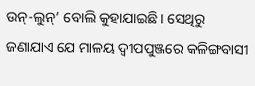ଉନ୍-ଲୁନ୍’ ବୋଲି କୁହାଯାଇଛି। ସେଥିରୁ ଜଣାଯାଏ ଯେ ମାଳୟ ଦ୍ୱୀପପୁଞ୍ଜରେ କଳିଙ୍ଗବାସୀ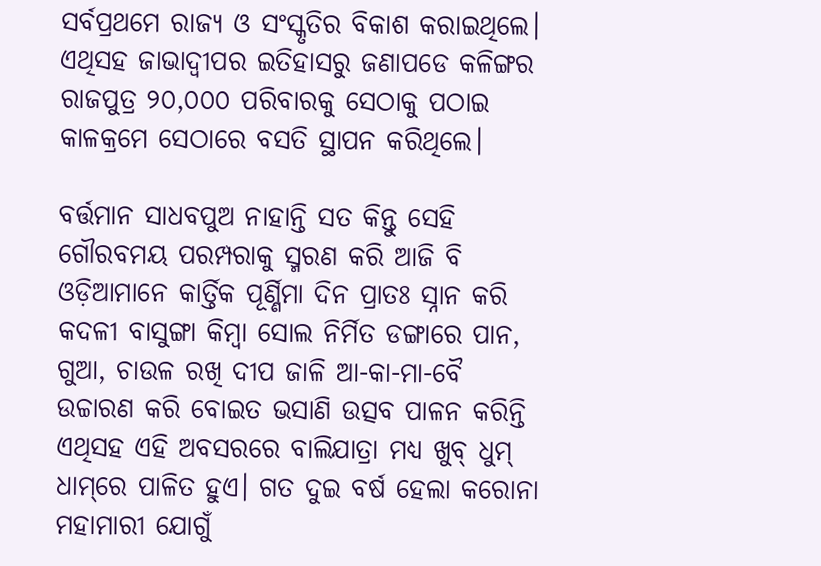ସର୍ବପ୍ରଥମେ ରାଜ୍ୟ ଓ ସଂସ୍କୃତିର ବିକାଶ କରାଇଥିଲେ। ଏଥିସହ ଜାଭାଦ୍ୱୀପର ଇତିହାସରୁ ଜଣାପଡେ କଳିଙ୍ଗର ରାଜପୁତ୍ର ୨୦,୦୦୦ ପରିବାରକୁ ସେଠାକୁ ପଠାଇ କାଳକ୍ରମେ ସେଠାରେ ବସତି ସ୍ଥାପନ କରିଥିଲେ।

ବର୍ତ୍ତମାନ ସାଧବପୁଅ ନାହାନ୍ତି ସତ କିନ୍ତୁ ସେହି ଗୌରବମୟ ପରମ୍ପରାକୁ ସ୍ମରଣ କରି ଆଜି ବି ଓଡ଼ିଆମାନେ କାର୍ତ୍ତିକ ପୂର୍ଣ୍ଣିମା ଦିନ ପ୍ରାତଃ ସ୍ନାନ କରି କଦଳୀ ବାସୁଙ୍ଗା କିମ୍ବା ସୋଲ ନିର୍ମିତ ଡଙ୍ଗାରେ ପାନ, ଗୁଆ, ଚାଉଳ ରଖି ଦୀପ ଜାଳି ଆ-କା-ମା-ବୈ ଉଚ୍ଚାରଣ କରି ବୋଇତ ଭସାଣି ଉତ୍ସବ ପାଳନ କରିନ୍ତି ଏଥିସହ ଏହି ଅବସରରେ ବାଲିଯାତ୍ରା ମଧ୍ୟ ଖୁବ୍‌ ଧୁମ୍‌ ଧାମ୍‌ରେ ପାଳିତ ହୁଏ। ଗତ ଦୁଇ ବର୍ଷ ହେଲା କରୋନା ମହାମାରୀ ଯୋଗୁଁ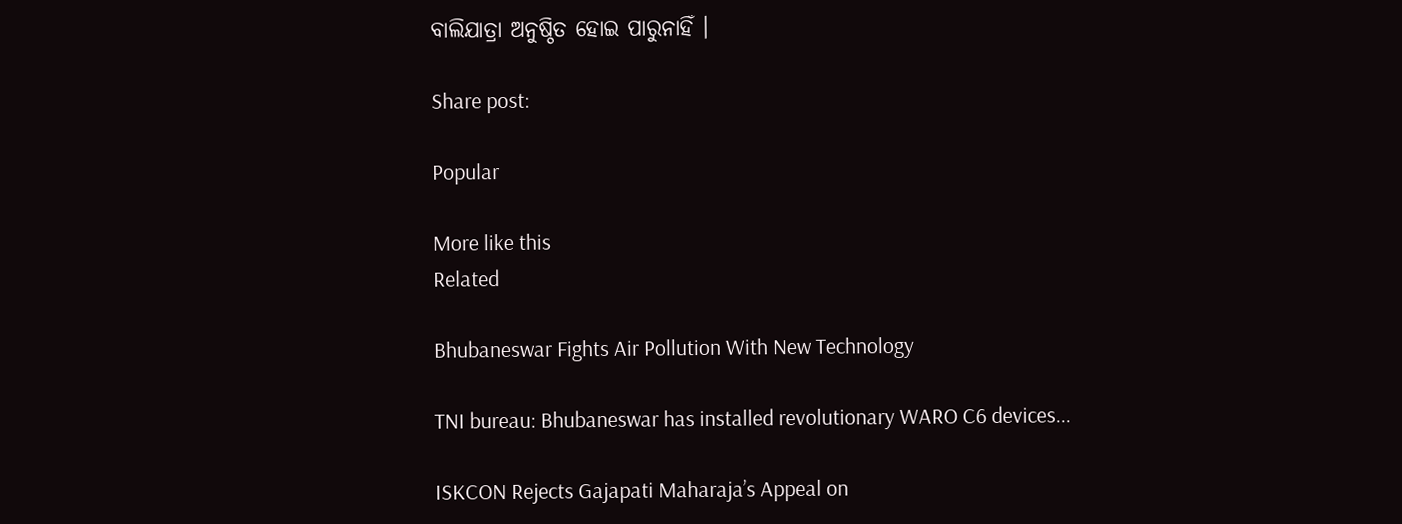ବାଲିଯାତ୍ରା ଅନୁଷ୍ଠିତ ହୋଇ ପାରୁନାହିଁ ।

Share post:

Popular

More like this
Related

Bhubaneswar Fights Air Pollution With New Technology

TNI bureau: Bhubaneswar has installed revolutionary WARO C6 devices...

ISKCON Rejects Gajapati Maharaja’s Appeal on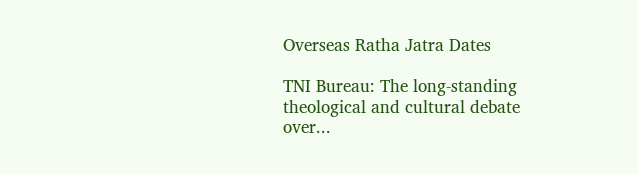Overseas Ratha Jatra Dates

TNI Bureau: The long-standing theological and cultural debate over...